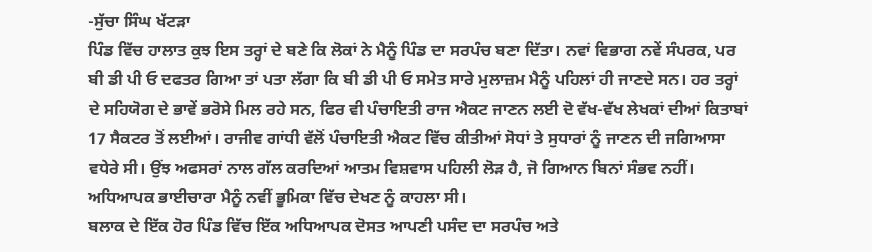-ਸੁੱਚਾ ਸਿੰਘ ਖੱਟੜਾ
ਪਿੰਡ ਵਿੱਚ ਹਾਲਾਤ ਕੁਝ ਇਸ ਤਰ੍ਹਾਂ ਦੇ ਬਣੇ ਕਿ ਲੋਕਾਂ ਨੇ ਮੈਨੂੰ ਪਿੰਡ ਦਾ ਸਰਪੰਚ ਬਣਾ ਦਿੱਤਾ। ਨਵਾਂ ਵਿਭਾਗ ਨਵੇਂ ਸੰਪਰਕ, ਪਰ ਬੀ ਡੀ ਪੀ ਓ ਦਫਤਰ ਗਿਆ ਤਾਂ ਪਤਾ ਲੱਗਾ ਕਿ ਬੀ ਡੀ ਪੀ ਓ ਸਮੇਤ ਸਾਰੇ ਮੁਲਾਜ਼ਮ ਮੈਨੂੰ ਪਹਿਲਾਂ ਹੀ ਜਾਣਦੇ ਸਨ। ਹਰ ਤਰ੍ਹਾਂ ਦੇ ਸਹਿਯੋਗ ਦੇ ਭਾਵੇਂ ਭਰੋਸੇ ਮਿਲ ਰਹੇ ਸਨ, ਫਿਰ ਵੀ ਪੰਚਾਇਤੀ ਰਾਜ ਐਕਟ ਜਾਣਨ ਲਈ ਦੋ ਵੱਖ-ਵੱਖ ਲੇਖਕਾਂ ਦੀਆਂ ਕਿਤਾਬਾਂ 17 ਸੈਕਟਰ ਤੋਂ ਲਈਆਂ। ਰਾਜੀਵ ਗਾਂਧੀ ਵੱਲੋਂ ਪੰਚਾਇਤੀ ਐਕਟ ਵਿੱਚ ਕੀਤੀਆਂ ਸੋਧਾਂ ਤੇ ਸੁਧਾਰਾਂ ਨੂੰ ਜਾਣਨ ਦੀ ਜਗਿਆਸਾ ਵਧੇਰੇ ਸੀ। ਉਂਝ ਅਫਸਰਾਂ ਨਾਲ ਗੱਲ ਕਰਦਿਆਂ ਆਤਮ ਵਿਸ਼ਵਾਸ ਪਹਿਲੀ ਲੋੜ ਹੈ, ਜੋ ਗਿਆਨ ਬਿਨਾਂ ਸੰਭਵ ਨਹੀਂ। ਅਧਿਆਪਕ ਭਾਈਚਾਰਾ ਮੈਨੂੰ ਨਵੀਂ ਭੂਮਿਕਾ ਵਿੱਚ ਦੇਖਣ ਨੂੰ ਕਾਹਲਾ ਸੀ।
ਬਲਾਕ ਦੇ ਇੱਕ ਹੋਰ ਪਿੰਡ ਵਿੱਚ ਇੱਕ ਅਧਿਆਪਕ ਦੋਸਤ ਆਪਣੀ ਪਸੰਦ ਦਾ ਸਰਪੰਚ ਅਤੇ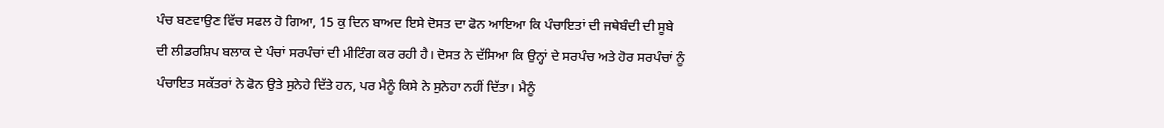ਪੰਚ ਬਣਵਾਉਣ ਵਿੱਚ ਸਫਲ ਹੋ ਗਿਆ, 15 ਕੁ ਦਿਨ ਬਾਅਦ ਇਸੇ ਦੋਸਤ ਦਾ ਫੋਨ ਆਇਆ ਕਿ ਪੰਚਾਇਤਾਂ ਦੀ ਜਥੇਬੰਦੀ ਦੀ ਸੂਬੇ ਦੀ ਲੀਡਰਸ਼ਿਪ ਬਲਾਕ ਦੇ ਪੰਚਾਂ ਸਰਪੰਚਾਂ ਦੀ ਮੀਟਿੰਗ ਕਰ ਰਹੀ ਹੈ। ਦੋਸਤ ਨੇ ਦੱਸਿਆ ਕਿ ਉਨ੍ਹਾਂ ਦੇ ਸਰਪੰਚ ਅਤੇ ਹੋਰ ਸਰਪੰਚਾਂ ਨੂੰ ਪੰਚਾਇਤ ਸਕੱਤਰਾਂ ਨੇ ਫੋਨ ਉਤੇ ਸੁਨੇਹੇ ਦਿੱਤੇ ਹਨ, ਪਰ ਮੈਨੂੰ ਕਿਸੇ ਨੇ ਸੁਨੇਹਾ ਨਹੀਂ ਦਿੱਤਾ। ਮੈਨੂੰ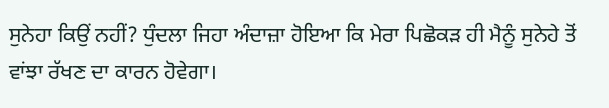ਸੁਨੇਹਾ ਕਿਉਂ ਨਹੀਂ? ਧੁੰਦਲਾ ਜਿਹਾ ਅੰਦਾਜ਼ਾ ਹੋਇਆ ਕਿ ਮੇਰਾ ਪਿਛੋਕੜ ਹੀ ਮੈਨੂੰ ਸੁਨੇਹੇ ਤੋਂ ਵਾਂਝਾ ਰੱਖਣ ਦਾ ਕਾਰਨ ਹੋਵੇਗਾ।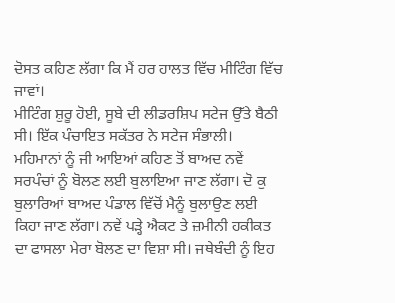ਦੋਸਤ ਕਹਿਣ ਲੱਗਾ ਕਿ ਮੈਂ ਹਰ ਹਾਲਤ ਵਿੱਚ ਮੀਟਿੰਗ ਵਿੱਚ ਜਾਵਾਂ।
ਮੀਟਿੰਗ ਸ਼ੁਰੂ ਹੋਈ, ਸੂਬੇ ਦੀ ਲੀਡਰਸ਼ਿਪ ਸਟੇਜ ਉੱਤੇ ਬੈਠੀ ਸੀ। ਇੱਕ ਪੰਚਾਇਤ ਸਕੱਤਰ ਨੇ ਸਟੇਜ ਸੰਭਾਲੀ। ਮਹਿਮਾਨਾਂ ਨੂੰ ਜੀ ਆਇਆਂ ਕਹਿਣ ਤੋਂ ਬਾਅਦ ਨਵੇਂ ਸਰਪੰਚਾਂ ਨੂੰ ਬੋਲਣ ਲਈ ਬੁਲਾਇਆ ਜਾਣ ਲੱਗਾ। ਦੋ ਕੁ ਬੁਲਾਰਿਆਂ ਬਾਅਦ ਪੰਡਾਲ ਵਿੱਚੋਂ ਮੈਨੂੰ ਬੁਲਾਉਣ ਲਈ ਕਿਹਾ ਜਾਣ ਲੱਗਾ। ਨਵੇਂ ਪੜ੍ਹੇ ਐਕਟ ਤੇ ਜ਼ਮੀਨੀ ਹਕੀਕਤ ਦਾ ਫਾਸਲਾ ਮੇਰਾ ਬੋਲਣ ਦਾ ਵਿਸ਼ਾ ਸੀ। ਜਥੇਬੰਦੀ ਨੂੰ ਇਹ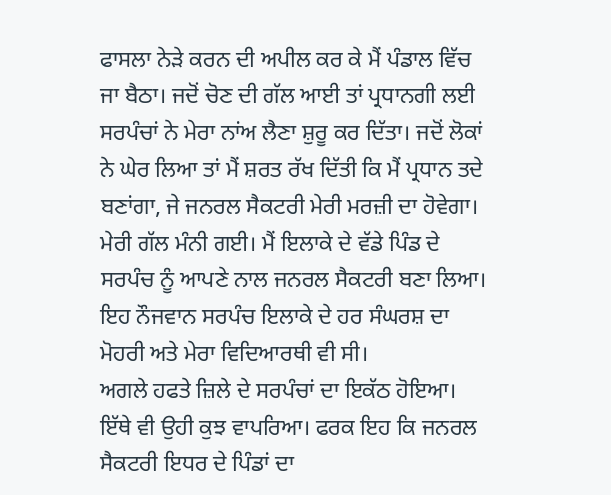ਫਾਸਲਾ ਨੇੜੇ ਕਰਨ ਦੀ ਅਪੀਲ ਕਰ ਕੇ ਮੈਂ ਪੰਡਾਲ ਵਿੱਚ ਜਾ ਬੈਠਾ। ਜਦੋਂ ਚੋਣ ਦੀ ਗੱਲ ਆਈ ਤਾਂ ਪ੍ਰਧਾਨਗੀ ਲਈ ਸਰਪੰਚਾਂ ਨੇ ਮੇਰਾ ਨਾਂਅ ਲੈਣਾ ਸ਼ੁਰੂ ਕਰ ਦਿੱਤਾ। ਜਦੋਂ ਲੋਕਾਂ ਨੇ ਘੇਰ ਲਿਆ ਤਾਂ ਮੈਂ ਸ਼ਰਤ ਰੱਖ ਦਿੱਤੀ ਕਿ ਮੈਂ ਪ੍ਰਧਾਨ ਤਦੇ ਬਣਾਂਗਾ, ਜੇ ਜਨਰਲ ਸੈਕਟਰੀ ਮੇਰੀ ਮਰਜ਼ੀ ਦਾ ਹੋਵੇਗਾ। ਮੇਰੀ ਗੱਲ ਮੰਨੀ ਗਈ। ਮੈਂ ਇਲਾਕੇ ਦੇ ਵੱਡੇ ਪਿੰਡ ਦੇ ਸਰਪੰਚ ਨੂੰ ਆਪਣੇ ਨਾਲ ਜਨਰਲ ਸੈਕਟਰੀ ਬਣਾ ਲਿਆ। ਇਹ ਨੌਜਵਾਨ ਸਰਪੰਚ ਇਲਾਕੇ ਦੇ ਹਰ ਸੰਘਰਸ਼ ਦਾ ਮੋਹਰੀ ਅਤੇ ਮੇਰਾ ਵਿਦਿਆਰਥੀ ਵੀ ਸੀ।
ਅਗਲੇ ਹਫਤੇ ਜ਼ਿਲੇ ਦੇ ਸਰਪੰਚਾਂ ਦਾ ਇਕੱਠ ਹੋਇਆ। ਇੱਥੇ ਵੀ ਉਹੀ ਕੁਝ ਵਾਪਰਿਆ। ਫਰਕ ਇਹ ਕਿ ਜਨਰਲ ਸੈਕਟਰੀ ਇਧਰ ਦੇ ਪਿੰਡਾਂ ਦਾ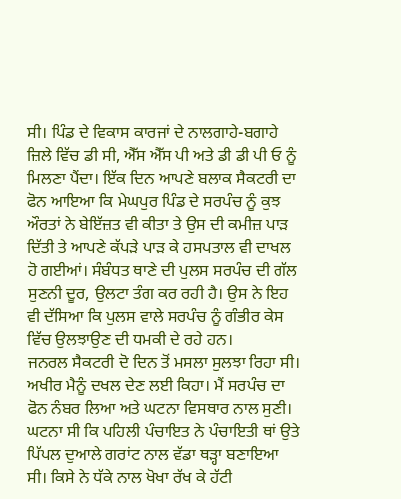ਸੀ। ਪਿੰਡ ਦੇ ਵਿਕਾਸ ਕਾਰਜਾਂ ਦੇ ਨਾਲਗਾਹੇ-ਬਗਾਹੇ ਜ਼ਿਲੇ ਵਿੱਚ ਡੀ ਸੀ, ਐੱਸ ਐੱਸ ਪੀ ਅਤੇ ਡੀ ਡੀ ਪੀ ਓ ਨੂੰ ਮਿਲਣਾ ਪੈਂਦਾ। ਇੱਕ ਦਿਨ ਆਪਣੇ ਬਲਾਕ ਸੈਕਟਰੀ ਦਾ ਫੋਨ ਆਇਆ ਕਿ ਮੇਘਪੁਰ ਪਿੰਡ ਦੇ ਸਰਪੰਚ ਨੂੰ ਕੁਝ ਔਰਤਾਂ ਨੇ ਬੇਇੱਜ਼ਤ ਵੀ ਕੀਤਾ ਤੇ ਉਸ ਦੀ ਕਮੀਜ਼ ਪਾੜ ਦਿੱਤੀ ਤੇ ਆਪਣੇ ਕੱਪੜੇ ਪਾੜ ਕੇ ਹਸਪਤਾਲ ਵੀ ਦਾਖਲ ਹੋ ਗਈਆਂ। ਸੰਬੰਧਤ ਥਾਣੇ ਦੀ ਪੁਲਸ ਸਰਪੰਚ ਦੀ ਗੱਲ ਸੁਣਨੀ ਦੂਰ, ਉਲਟਾ ਤੰਗ ਕਰ ਰਹੀ ਹੈ। ਉਸ ਨੇ ਇਹ ਵੀ ਦੱਸਿਆ ਕਿ ਪੁਲਸ ਵਾਲੇ ਸਰਪੰਚ ਨੂੰ ਗੰਭੀਰ ਕੇਸ ਵਿੱਚ ਉਲਝਾਉਣ ਦੀ ਧਮਕੀ ਦੇ ਰਹੇ ਹਨ।
ਜਨਰਲ ਸੈਕਟਰੀ ਦੋ ਦਿਨ ਤੋਂ ਮਸਲਾ ਸੁਲਝਾ ਰਿਹਾ ਸੀ। ਅਖੀਰ ਮੈਨੂੰ ਦਖਲ ਦੇਣ ਲਈ ਕਿਹਾ। ਮੈਂ ਸਰਪੰਚ ਦਾ ਫੋਨ ਨੰਬਰ ਲਿਆ ਅਤੇ ਘਟਨਾ ਵਿਸਥਾਰ ਨਾਲ ਸੁਣੀ। ਘਟਨਾ ਸੀ ਕਿ ਪਹਿਲੀ ਪੰਚਾਇਤ ਨੇ ਪੰਚਾਇਤੀ ਥਾਂ ਉਤੇ ਪਿੱਪਲ ਦੁਆਲੇ ਗਰਾਂਟ ਨਾਲ ਵੱਡਾ ਥੜ੍ਹਾ ਬਣਾਇਆ ਸੀ। ਕਿਸੇ ਨੇ ਧੱਕੇ ਨਾਲ ਖੋਖਾ ਰੱਖ ਕੇ ਹੱਟੀ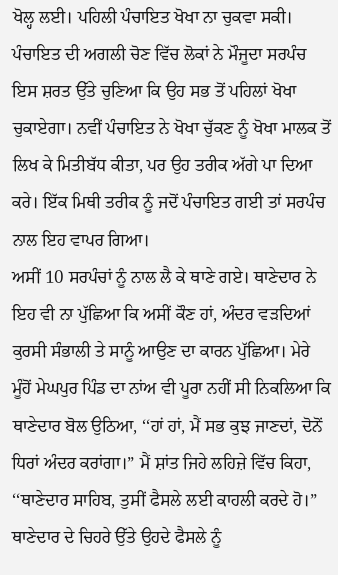ਖੋਲ੍ਹ ਲਈ। ਪਹਿਲੀ ਪੰਚਾਇਤ ਖੋਖਾ ਨਾ ਚੁਕਵਾ ਸਕੀ। ਪੰਚਾਇਤ ਦੀ ਅਗਲੀ ਚੋਣ ਵਿੱਚ ਲੋਕਾਂ ਨੇ ਮੌਜੂਦਾ ਸਰਪੰਚ ਇਸ ਸ਼ਰਤ ਉੱਤੇ ਚੁਣਿਆ ਕਿ ਉਹ ਸਭ ਤੋਂ ਪਹਿਲਾਂ ਖੋਖਾ ਚੁਕਾਏਗਾ। ਨਵੀਂ ਪੰਚਾਇਤ ਨੇ ਖੋਖਾ ਚੁੱਕਣ ਨੂੰ ਖੋਖਾ ਮਾਲਕ ਤੋਂ ਲਿਖ ਕੇ ਮਿਤੀਬੱਧ ਕੀਤਾ, ਪਰ ਉਹ ਤਰੀਕ ਅੱਗੇ ਪਾ ਦਿਆ ਕਰੇ। ਇੱਕ ਮਿਥੀ ਤਰੀਕ ਨੂੰ ਜਦੋਂ ਪੰਚਾਇਤ ਗਈ ਤਾਂ ਸਰਪੰਚ ਨਾਲ ਇਹ ਵਾਪਰ ਗਿਆ।
ਅਸੀਂ 10 ਸਰਪੰਚਾਂ ਨੂੰ ਨਾਲ ਲੈ ਕੇ ਥਾਣੇ ਗਏ। ਥਾਣੇਦਾਰ ਨੇ ਇਹ ਵੀ ਨਾ ਪੁੱਛਿਆ ਕਿ ਅਸੀਂ ਕੌਣ ਹਾਂ, ਅੰਦਰ ਵੜਦਿਆਂ ਕੁਰਸੀ ਸੰਭਾਲੀ ਤੇ ਸਾਨੂੰ ਆਉਣ ਦਾ ਕਾਰਨ ਪੁੱਛਿਆ। ਮੇਰੇ ਮੂੰਹੋਂ ਮੇਘਪੁਰ ਪਿੰਡ ਦਾ ਨਾਂਅ ਵੀ ਪੂਰਾ ਨਹੀਂ ਸੀ ਨਿਕਲਿਆ ਕਿ ਥਾਣੇਦਾਰ ਬੋਲ ਉਠਿਆ, ‘‘ਹਾਂ ਹਾਂ, ਮੈਂ ਸਭ ਕੁਝ ਜਾਣਦਾਂ, ਦੋਨੋਂ ਧਿਰਾਂ ਅੰਦਰ ਕਰਾਂਗਾ।” ਮੈਂ ਸ਼ਾਂਤ ਜਿਹੇ ਲਹਿਜ਼ੇ ਵਿੱਚ ਕਿਹਾ, ‘‘ਥਾਣੇਦਾਰ ਸਾਹਿਬ, ਤੁਸੀਂ ਫੈਸਲੇ ਲਈ ਕਾਹਲੀ ਕਰਦੇ ਹੋ।” ਥਾਣੇਦਾਰ ਦੇ ਚਿਹਰੇ ਉੱਤੇ ਉਹਦੇ ਫੈਸਲੇ ਨੂੰ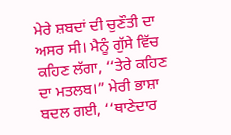ਮੇਰੇ ਸ਼ਬਦਾਂ ਦੀ ਚੁਣੌਤੀ ਦਾ ਅਸਰ ਸੀ। ਮੈਨੂੰ ਗੁੱਸੇ ਵਿੱਚ ਕਹਿਣ ਲੱਗਾ, ‘‘ਤੇਰੇ ਕਹਿਣ ਦਾ ਮਤਲਬ।” ਮੇਰੀ ਭਾਸ਼ਾ ਬਦਲ ਗਈ, ‘‘ਥਾਣੇਦਾਰ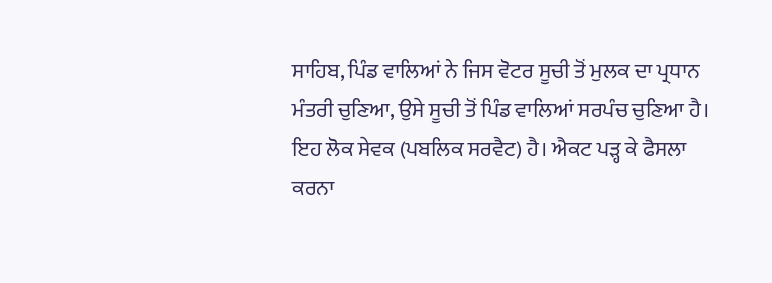ਸਾਹਿਬ, ਪਿੰਡ ਵਾਲਿਆਂ ਨੇ ਜਿਸ ਵੋਟਰ ਸੂਚੀ ਤੋਂ ਮੁਲਕ ਦਾ ਪ੍ਰਧਾਨ ਮੰਤਰੀ ਚੁਣਿਆ, ਉਸੇ ਸੂਚੀ ਤੋਂ ਪਿੰਡ ਵਾਲਿਆਂ ਸਰਪੰਚ ਚੁਣਿਆ ਹੈ। ਇਹ ਲੋਕ ਸੇਵਕ (ਪਬਲਿਕ ਸਰਵੈਟ) ਹੈ। ਐਕਟ ਪੜ੍ਹ ਕੇ ਫੈਸਲਾ ਕਰਨਾ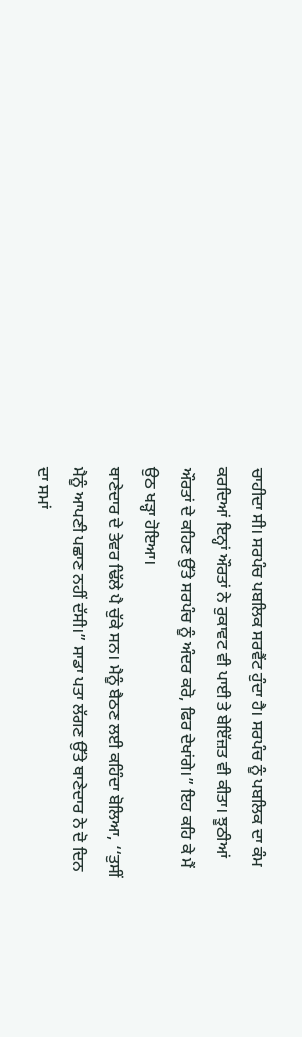ਚਾਹੀਦਾ ਸੀ। ਸਰਪੰਚ ਪਬਲਿਕ ਸਰਵੈਂਟ ਹੁੰਦਾ ਹੈ। ਸਰਪੰਚ ਨੂੰ ਪਬਲਿਕ ਦਾ ਕੰਮ ਕਰਦਿਆਂ ਇਨ੍ਹਾਂ ਔਰਤਾਂ ਨੇ ਰੁਕਾਵਟ ਵੀ ਪਾਈ ਤੇ ਬੇਇੱਜ਼ਤ ਵੀ ਕੀਤਾ। ਝੂਠੀਆਂ ਔਰਤਾਂ ਦੇ ਕਹਿਣ ਉੱਤੇ ਸਰਪੰਚ ਨੂੰ ਅੰਦਰ ਕਰੋ, ਫਿਰ ਦੇਖਾਂਗੇ।” ਇਹ ਕਹਿ ਕੇ ਮੈਂ ਉਠ ਖੜ੍ਹਾ ਹੋਇਆ।
ਥਾਣੇਦਾਰ ਦੇ ਤੇਵਰ ਢਿੱਲੇ ਪੈ ਚੁੱਕੇ ਸਨ। ਮੈਨੂੰ ਬੈਠਣ ਲਈ ਕਹਿੰਦਾ ਬੋਲਿਆ, ‘‘ਤੁਸੀਂ ਮੈਨੂੰ ਆਪਣੀ ਪਛਾਣ ਨਹੀਂ ਦੱਸੀ।” ਸਾਡਾ ਪਤਾ ਲੱਗਣ ਉੱਤੇ ਥਾਣੇਦਾਰ ਨੇ ਦੋ ਦਿਨ ਦਾ ਸਮਾਂ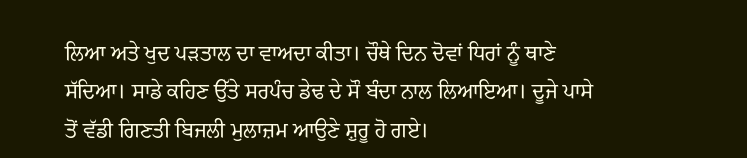ਲਿਆ ਅਤੇ ਖੁਦ ਪੜਤਾਲ ਦਾ ਵਾਅਦਾ ਕੀਤਾ। ਚੌਥੇ ਦਿਨ ਦੋਵਾਂ ਧਿਰਾਂ ਨੂੰ ਥਾਣੇ ਸੱਦਿਆ। ਸਾਡੇ ਕਹਿਣ ਉੱਤੇ ਸਰਪੰਚ ਡੇਢ ਦੇ ਸੌ ਬੰਦਾ ਨਾਲ ਲਿਆਇਆ। ਦੂਜੇ ਪਾਸੇ ਤੋਂ ਵੱਡੀ ਗਿਣਤੀ ਬਿਜਲੀ ਮੁਲਾਜ਼ਮ ਆਉਣੇ ਸ਼ੁਰੂ ਹੋ ਗਏ।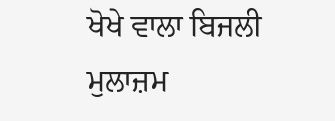ਖੋਖੇ ਵਾਲਾ ਬਿਜਲੀ ਮੁਲਾਜ਼ਮ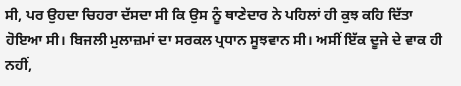ਸੀ, ਪਰ ਉਹਦਾ ਚਿਹਰਾ ਦੱਸਦਾ ਸੀ ਕਿ ਉਸ ਨੂੰ ਥਾਣੇਦਾਰ ਨੇ ਪਹਿਲਾਂ ਹੀ ਕੁਝ ਕਹਿ ਦਿੱਤਾ ਹੋਇਆ ਸੀ। ਬਿਜਲੀ ਮੁਲਾਜ਼ਮਾਂ ਦਾ ਸਰਕਲ ਪ੍ਰਧਾਨ ਸੂਝਵਾਨ ਸੀ। ਅਸੀਂ ਇੱਕ ਦੂਜੇ ਦੇ ਵਾਕ ਹੀ ਨਹੀਂ,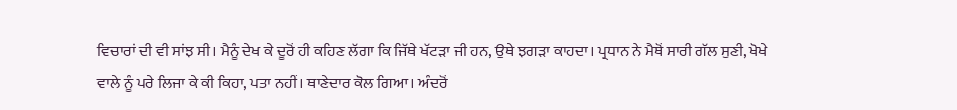ਵਿਚਾਰਾਂ ਦੀ ਵੀ ਸਾਂਝ ਸੀ। ਮੈਨੂੰ ਦੇਖ ਕੇ ਦੂਰੋਂ ਹੀ ਕਹਿਣ ਲੱਗਾ ਕਿ ਜਿੱਥੇ ਖੱਟੜਾ ਜੀ ਹਨ, ਉਥੇ ਝਗੜਾ ਕਾਹਦਾ। ਪ੍ਰਧਾਨ ਨੇ ਮੈਥੋਂ ਸਾਰੀ ਗੱਲ ਸੁਣੀ, ਖੋਖੇ ਵਾਲੇ ਨੂੰ ਪਰੇ ਲਿਜਾ ਕੇ ਕੀ ਕਿਹਾ, ਪਤਾ ਨਹੀਂ। ਥਾਣੇਦਾਰ ਕੋਲ ਗਿਆ। ਅੰਦਰੋਂ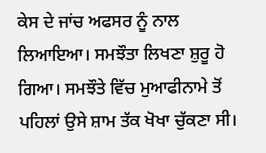ਕੇਸ ਦੇ ਜਾਂਚ ਅਫਸਰ ਨੂੰ ਨਾਲ ਲਿਆਇਆ। ਸਮਝੌਤਾ ਲਿਖਣਾ ਸ਼ੁਰੂ ਹੋ ਗਿਆ। ਸਮਝੌਤੇ ਵਿੱਚ ਮੁਆਫੀਨਾਮੇ ਤੋਂ ਪਹਿਲਾਂ ਉਸੇ ਸ਼ਾਮ ਤੱਕ ਖੋਖਾ ਚੁੱਕਣਾ ਸੀ।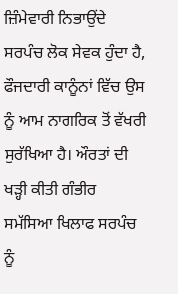ਜ਼ਿੰਮੇਵਾਰੀ ਨਿਭਾਉਂਦੇ ਸਰਪੰਚ ਲੋਕ ਸੇਵਕ ਹੁੰਦਾ ਹੈ, ਫੌਜਦਾਰੀ ਕਾਨੂੰਨਾਂ ਵਿੱਚ ਉਸ ਨੂੰ ਆਮ ਨਾਗਰਿਕ ਤੋਂ ਵੱਖਰੀ ਸੁਰੱਖਿਆ ਹੈ। ਔਰਤਾਂ ਦੀ ਖੜ੍ਹੀ ਕੀਤੀ ਗੰਭੀਰ ਸਮੱਸਿਆ ਖਿਲਾਫ ਸਰਪੰਚ ਨੂੰ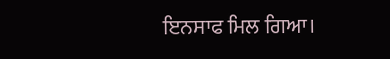ਇਨਸਾਫ ਮਿਲ ਗਿਆ।